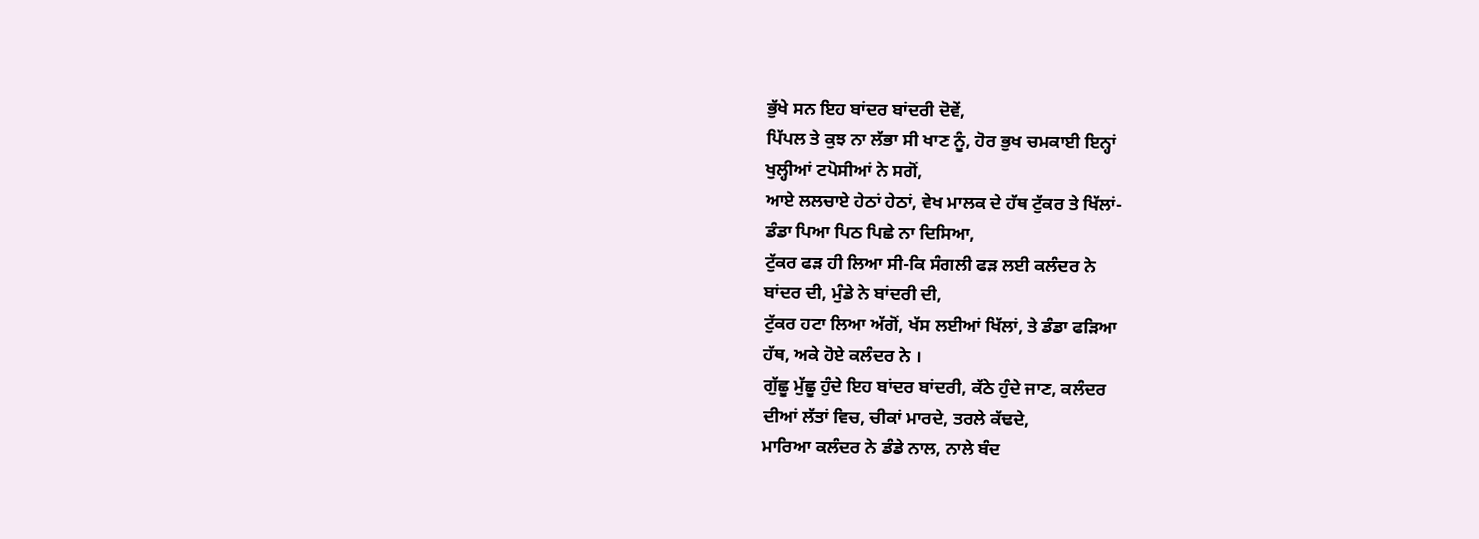ਭੁੱਖੇ ਸਨ ਇਹ ਬਾਂਦਰ ਬਾਂਦਰੀ ਦੋਵੇਂ,
ਪਿੱਪਲ ਤੇ ਕੁਝ ਨਾ ਲੱਭਾ ਸੀ ਖਾਣ ਨੂੰ, ਹੋਰ ਭੁਖ ਚਮਕਾਈ ਇਨ੍ਹਾਂ
ਖੁਲ੍ਹੀਆਂ ਟਪੋਸੀਆਂ ਨੇ ਸਗੋਂ,
ਆਏ ਲਲਚਾਏ ਹੇਠਾਂ ਹੇਠਾਂ, ਵੇਖ ਮਾਲਕ ਦੇ ਹੱਥ ਟੁੱਕਰ ਤੇ ਖਿੱਲਾਂ-
ਡੰਡਾ ਪਿਆ ਪਿਠ ਪਿਛੇ ਨਾ ਦਿਸਿਆ,
ਟੁੱਕਰ ਫੜ ਹੀ ਲਿਆ ਸੀ-ਕਿ ਸੰਗਲੀ ਫੜ ਲਈ ਕਲੰਦਰ ਨੇ
ਬਾਂਦਰ ਦੀ, ਮੁੰਡੇ ਨੇ ਬਾਂਦਰੀ ਦੀ,
ਟੁੱਕਰ ਹਟਾ ਲਿਆ ਅੱਗੋਂ, ਖੱਸ ਲਈਆਂ ਖਿੱਲਾਂ, ਤੇ ਡੰਡਾ ਫੜਿਆ
ਹੱਥ, ਅਕੇ ਹੋਏ ਕਲੰਦਰ ਨੇ ।
ਗੁੱਛੂ ਮੁੱਛੂ ਹੁੰਦੇ ਇਹ ਬਾਂਦਰ ਬਾਂਦਰੀ, ਕੱਠੇ ਹੁੰਦੇ ਜਾਣ, ਕਲੰਦਰ
ਦੀਆਂ ਲੱਤਾਂ ਵਿਚ, ਚੀਕਾਂ ਮਾਰਦੇ, ਤਰਲੇ ਕੱਢਦੇ,
ਮਾਰਿਆ ਕਲੰਦਰ ਨੇ ਡੰਡੇ ਨਾਲ, ਨਾਲੇ ਬੰਦ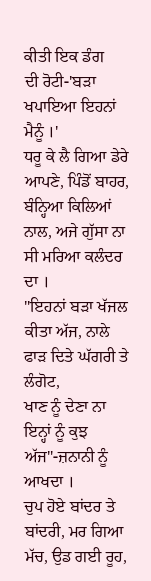ਕੀਤੀ ਇਕ ਡੰਗ
ਦੀ ਰੋਟੀ-'ਬੜਾ ਖਪਾਇਆ ਇਹਨਾਂ ਮੈਨੂੰ ।'
ਧਰੂ ਕੇ ਲੈ ਗਿਆ ਡੇਰੇ ਆਪਣੇ, ਪਿੰਡੋਂ ਬਾਹਰ, ਬੰਨ੍ਹਿਆ ਕਿਲਿਆਂ
ਨਾਲ, ਅਜੇ ਗੁੱਸਾ ਨਾ ਸੀ ਮਰਿਆ ਕਲੰਦਰ ਦਾ ।
"ਇਹਨਾਂ ਬੜਾ ਖੱਜਲ ਕੀਤਾ ਅੱਜ, ਨਾਲੇ ਫਾੜ ਦਿਤੇ ਘੱਗਰੀ ਤੇ ਲੰਗੋਟ,
ਖਾਣ ਨੂੰ ਦੇਣਾ ਨਾ ਇਨ੍ਹਾਂ ਨੂੰ ਕੁਝ ਅੱਜ"-ਜ਼ਨਾਨੀ ਨੂੰ ਆਖਦਾ ।
ਚੁਪ ਹੋਏ ਬਾਂਦਰ ਤੇ ਬਾਂਦਰੀ, ਮਰ ਗਿਆ ਮੱਚ, ਉਡ ਗਈ ਰੂਹ,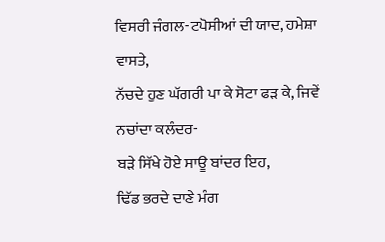ਵਿਸਰੀ ਜੰਗਲ-ਟਪੋਸੀਆਂ ਦੀ ਯਾਦ, ਹਮੇਸ਼ਾ ਵਾਸਤੇ,
ਨੱਚਦੇ ਹੁਣ ਘੱਗਰੀ ਪਾ ਕੇ ਸੋਟਾ ਫੜ ਕੇ, ਜਿਵੇਂ ਨਚਾਂਦਾ ਕਲੰਦਰ-
ਬੜੇ ਸਿੱਖੇ ਹੋਏ ਸਾਊ ਬਾਂਦਰ ਇਹ,
ਢਿੱਡ ਭਰਦੇ ਦਾਣੇ ਮੰਗ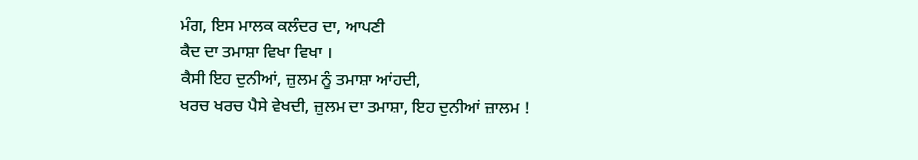ਮੰਗ, ਇਸ ਮਾਲਕ ਕਲੰਦਰ ਦਾ, ਆਪਣੀ
ਕੈਦ ਦਾ ਤਮਾਸ਼ਾ ਵਿਖਾ ਵਿਖਾ ।
ਕੈਸੀ ਇਹ ਦੁਨੀਆਂ, ਜ਼ੁਲਮ ਨੂੰ ਤਮਾਸ਼ਾ ਆਂਹਦੀ,
ਖਰਚ ਖਰਚ ਪੈਸੇ ਵੇਖਦੀ, ਜ਼ੁਲਮ ਦਾ ਤਮਾਸ਼ਾ, ਇਹ ਦੁਨੀਆਂ ਜ਼ਾਲਮ !